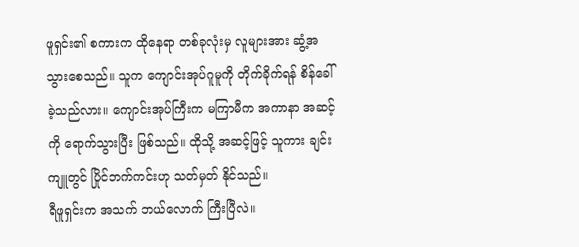ဖူရှင်း၏ စကားက ထိုနေရာ တစ်ခုလုံးမှ လူများအား ဆွံ့အ သွားစေသည်။ သူက ကျောင်းအုပ်ဂူမူကို တိုက်ခိုက်ရန် စိန်ခေါ်ခဲ့သည်လား။ ကျောင်းအုပ်ကြီးက မကြာမီက အကာနာ အဆင့်ကို ရောက်သွားပြီး ဖြစ်သည်။ ထိုသို့ အဆင့်ဖြင့် သူကား ချင်းကျူတွင် ပြိုင်ဘက်ကင်းဟု သတ်မှတ် နိုင်သည်။
ရီဖူရှင်းက အသက် ဘယ်လောက် ကြီးပြီလဲ။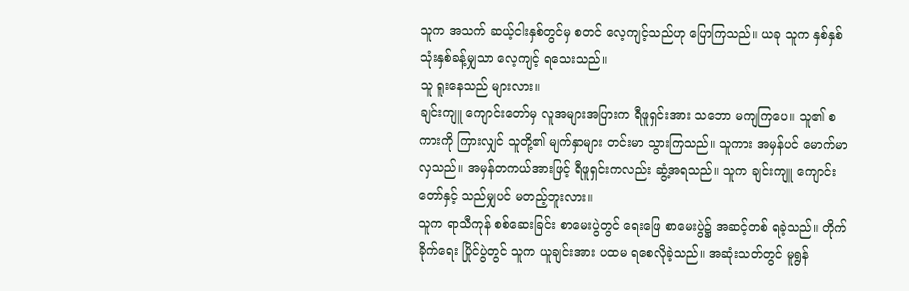သူက အသက် ဆယ့်ငါးနှစ်တွင်မှ စတင် လေ့ကျင့်သည်ဟု ပြောကြသည်။ ယခု သူက နှစ်နှစ် သုံးနှစ်ခန့်မျှသာ လေ့ကျင့် ရသေးသည်။
သူ ရူးနေသည် များလား။
ချင်းကျူ ကျောင်းတော်မှ လူအများအပြားက ရီဖူရှင်းအား သဘော မကျကြပေ။ သူ၏ စကားကို ကြားလျှင် သူတို့၏ မျက်နှာများ တင်းမာ သွားကြသည်။ သူကား အမှန်ပင် မောက်မာလှသည်။ အမှန်တကယ်အားဖြင့် ရီဖူရှင်းကလည်း ဆွံ့အရသည်။ သူက ချင်းကျူ ကျောင်းတော်နှင့် သည်မျှပင် မတည့်ဘူးလား။
သူက ရာသီကုန် စစ်ဆေးခြင်း စာမေးပွဲတွင် ရေးဖြေ စာမေးပွဲ၌ အဆင့်တစ် ရခဲ့သည်။ တိုက်ခိုက်ရေး ပြိုင်ပွဲတွင် သူက ယူချင်းအား ပထမ ရစေလိုခဲ့သည်။ အဆုံးသတ်တွင် မူရွန်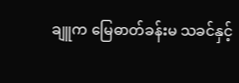ချူက မြေဓာတ်ခန်းမ သခင်နှင့်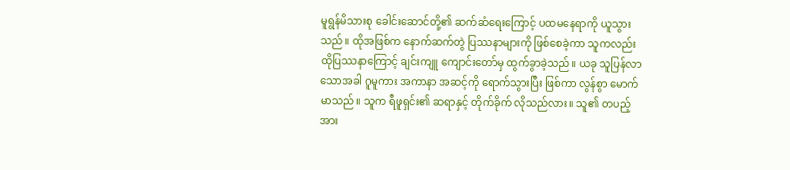မူရွန်မိသားစု ခေါင်းဆောင်တို့၏ ဆက်ဆံရေးကြောင့် ပထမနေရာကို ယူသွားသည်။ ထိုအဖြစ်က နောက်ဆက်တွဲ ပြဿနာများကို ဖြစ်စေခဲ့ကာ သူကလည်း ထိုပြဿနာကြောင့် ချင်းကျူ ကျောင်းတော်မှ ထွက်ခွာခဲ့သည်။ ယခု သူပြန်လာသောအခါ ဂူမူကား အကာနာ အဆင့်ကို ရောက်သွားပြီး ဖြစ်ကာ လွန်စွာ မောက်မာသည်။ သူက ရီဖူရှင်း၏ ဆရာနှင့် တိုက်ခိုက် လိုသည်လား။ သူ၏ တပည့်အား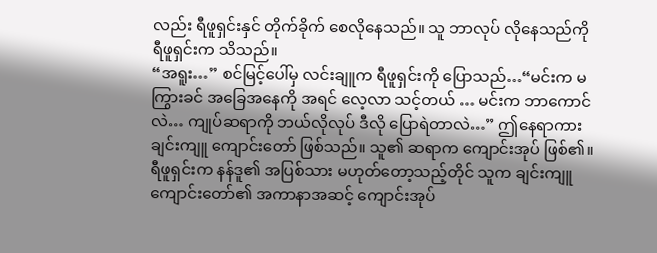လည်း ရီဖူရှင်းနှင် တိုက်ခိုက် စေလိုနေသည်။ သူ ဘာလုပ် လိုနေသည်ကို ရီဖူရှင်းက သိသည်။
“အရူး…” စင်မြင့်ပေါ်မှ လင်းချူက ရီဖူရှင်းကို ပြောသည်…“မင်းက မကြွားခင် အခြေအနေကို အရင် လေ့လာ သင့်တယ် … မင်းက ဘာကောင်လဲ… ကျုပ်ဆရာကို ဘယ်လိုလုပ် ဒီလို ပြောရဲတာလဲ…” ဤနေရာကား ချင်းကျူ ကျောင်းတော် ဖြစ်သည်။ သူ၏ ဆရာက ကျောင်းအုပ် ဖြစ်၏။ ရီဖူရှင်းက နန်ဒူ၏ အပြစ်သား မဟုတ်တော့သည့်တိုင် သူက ချင်းကျူ ကျောင်းတော်၏ အကာနာအဆင့် ကျောင်းအုပ်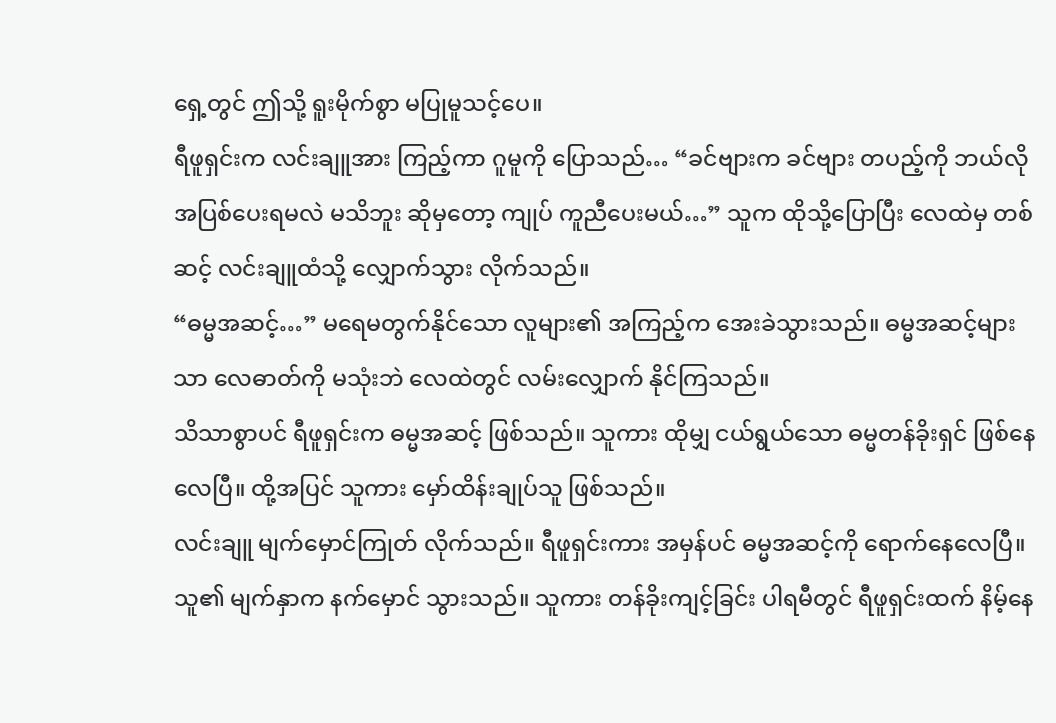ရှေ့တွင် ဤသို့ ရူးမိုက်စွာ မပြုမူသင့်ပေ။
ရီဖူရှင်းက လင်းချူအား ကြည့်ကာ ဂူမူကို ပြောသည်… “ခင်ဗျားက ခင်ဗျား တပည့်ကို ဘယ်လို အပြစ်ပေးရမလဲ မသိဘူး ဆိုမှတော့ ကျုပ် ကူညီပေးမယ်…” သူက ထိုသို့ပြောပြီး လေထဲမှ တစ်ဆင့် လင်းချူထံသို့ လျှောက်သွား လိုက်သည်။
“ဓမ္မအဆင့်…” မရေမတွက်နိုင်သော လူများ၏ အကြည့်က အေးခဲသွားသည်။ ဓမ္မအဆင့်များသာ လေဓာတ်ကို မသုံးဘဲ လေထဲတွင် လမ်းလျှောက် နိုင်ကြသည်။
သိသာစွာပင် ရီဖူရှင်းက ဓမ္မအဆင့် ဖြစ်သည်။ သူကား ထိုမျှ ငယ်ရွယ်သော ဓမ္မတန်ခိုးရှင် ဖြစ်နေလေပြီ။ ထို့အပြင် သူကား မှော်ထိန်းချုပ်သူ ဖြစ်သည်။
လင်းချူ မျက်မှောင်ကြုတ် လိုက်သည်။ ရီဖူရှင်းကား အမှန်ပင် ဓမ္မအဆင့်ကို ရောက်နေလေပြီ။ သူ၏ မျက်နှာက နက်မှောင် သွားသည်။ သူကား တန်ခိုးကျင့်ခြင်း ပါရမီတွင် ရီဖူရှင်းထက် နိမ့်နေ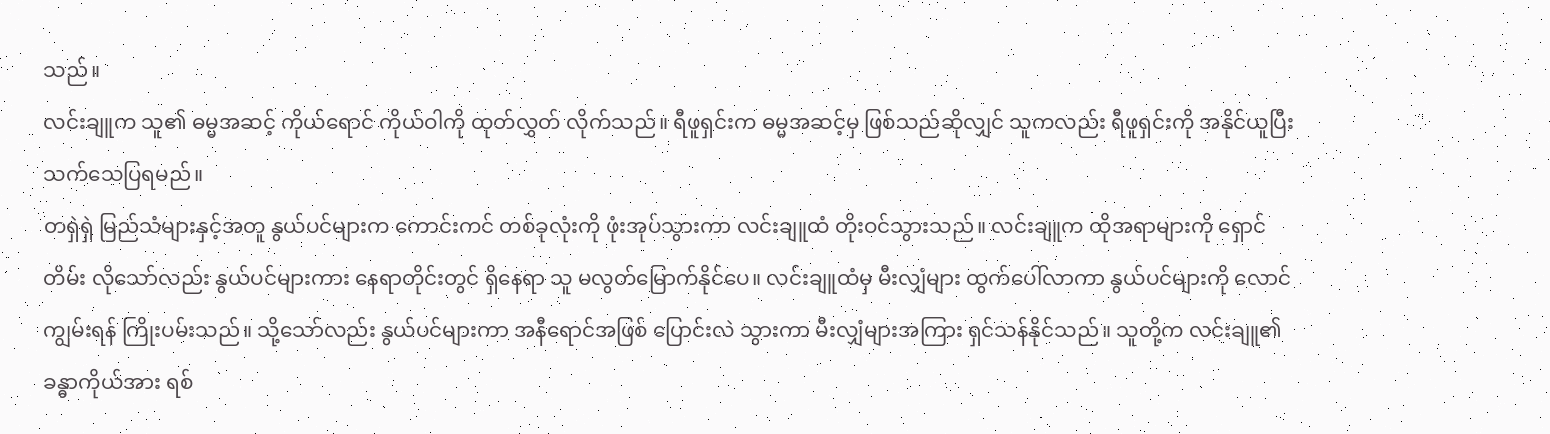သည်။
လင်းချူက သူ၏ ဓမ္မအဆင့် ကိုယ်ရောင် ကိုယ်ဝါကို ထုတ်လွှတ် လိုက်သည်။ ရီဖူရှင်းက ဓမ္မအဆင့်မှ ဖြစ်သည်ဆိုလျှင် သူကလည်း ရီဖူရှင်းကို အနိုင်ယူပြီး သက်သေပြရမည်။
တရှဲရှဲ မြည်သံများနှင့်အတူ နွယ်ပင်များက ကောင်းကင် တစ်ခုလုံးကို ဖုံးအုပ်သွားကာ လင်းချူထံ တိုးဝင်သွားသည်။ လင်းချူက ထိုအရာများကို ရှောင်တိမ်း လိုသော်လည်း နွယ်ပင်များကား နေရာတိုင်းတွင် ရှိနေရာ သူ မလွတ်မြောက်နိုင်ပေ။ လင်းချူထံမှ မီးလျှံများ ထွက်ပေါ်လာကာ နွယ်ပင်များကို လောင်ကျွမ်းရန် ကြိုးပမ်းသည်။ သို့သော်လည်း နွယ်ပင်များကာ အနီရောင်အဖြစ် ပြောင်းလဲ သွားကာ မီးလျှံများအကြား ရှင်သန်နိုင်သည်။ သူတို့က လင်းချူ၏ ခန္ဓာကိုယ်အား ရစ်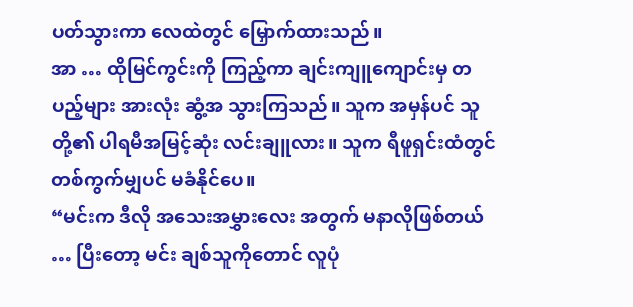ပတ်သွားကာ လေထဲတွင် မြှောက်ထားသည်။
အာ … ထိုမြင်ကွင်းကို ကြည့်ကာ ချင်းကျူကျောင်းမှ တပည့်များ အားလုံး ဆွံ့အ သွားကြသည်။ သူက အမှန်ပင် သူတို့၏ ပါရမီအမြင့်ဆုံး လင်းချူလား။ သူက ရီဖူရှင်းထံတွင် တစ်ကွက်မျှပင် မခံနိုင်ပေ။
“မင်းက ဒီလို အသေးအမွှားလေး အတွက် မနာလိုဖြစ်တယ် … ပြီးတော့ မင်း ချစ်သူကိုတောင် လူပုံ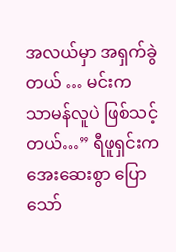အလယ်မှာ အရှက်ခွဲတယ် … မင်းက သာမန်လူပဲ ဖြစ်သင့်တယ်…” ရီဖူရှင်းက အေးဆေးစွာ ပြောသော်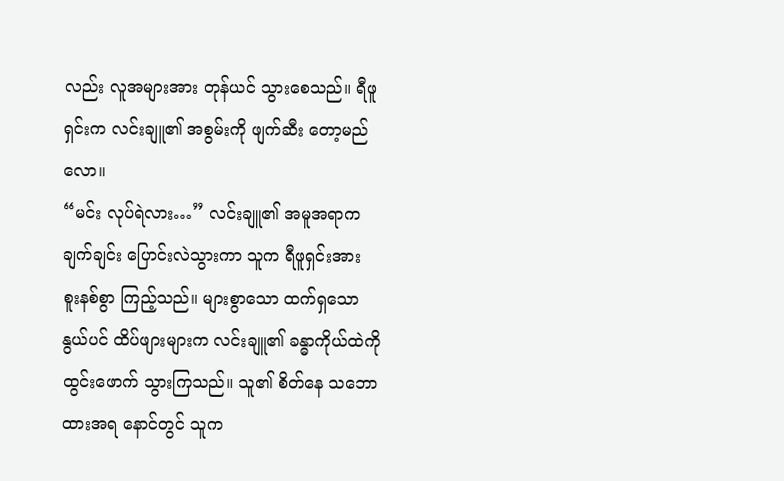လည်း လူအများအား တုန်ယင် သွားစေသည်။ ရီဖူရှင်းက လင်းချူ၏ အစွမ်းကို ဖျက်ဆီး တော့မည်လော။
“မင်း လုပ်ရဲလား…” လင်းချူ၏ အမူအရာက ချက်ချင်း ပြောင်းလဲသွားကာ သူက ရီဖူရှင်းအား စူးနစ်စွာ ကြည့်သည်။ များစွာသော ထက်ရှသော နွယ်ပင် ထိပ်ဖျားများက လင်းချူ၏ ခန္ဓာကိုယ်ထဲကို ထွင်းဖောက် သွားကြသည်။ သူ၏ စိတ်နေ သဘောထားအရ နောင်တွင် သူက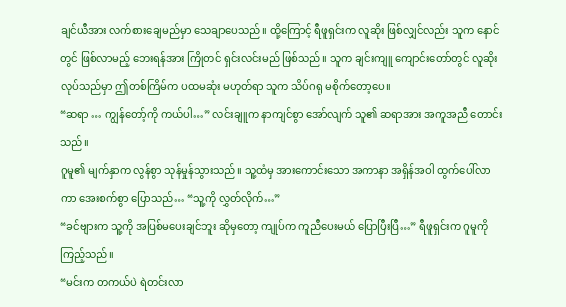ချင်ယီအား လက်စားချေမည်မှာ သေချာပေသည်။ ထို့ကြောင့် ရီဖူရှင်းက လူဆိုး ဖြစ်လျှင်လည်း သူက နောင်တွင် ဖြစ်လာမည့် ဘေးရန်အား ကြိုတင် ရှင်းလင်းမည် ဖြစ်သည်။ သူက ချင်းကျူ ကျောင်းတော်တွင် လူဆိုး လုပ်သည်မှာ ဤတစ်ကြိမ်က ပထမဆုံး မဟုတ်ရာ သူက သိပ်ဂရု မစိုက်တော့ပေ။
“ဆရာ … ကျွန်တော့်ကို ကယ်ပါ…” လင်းချူက နာကျင်စွာ အော်လျက် သူ၏ ဆရာအား အကူအညီ တောင်းသည်။
ဂူမူ၏ မျက်နှာက လွန်စွာ သုန်မှုန်သွားသည်။ သူ့ထံမှ အားကောင်းသော အကာနာ အရှိန်အဝါ ထွက်ပေါ်လာကာ အေးစက်စွာ ပြောသည်… “သူ့ကို လွှတ်လိုက်…”
“ခင်ဗျားက သူ့ကို အပြစ်မပေးချင်ဘူး ဆိုမှတော့ ကျုပ်က ကူညီပေးမယ် ပြောပြီးပြီ…” ရီဖူရှင်းက ဂူမူကို ကြည့်သည်။
“မင်းက တကယ်ပဲ ရဲတင်းလာ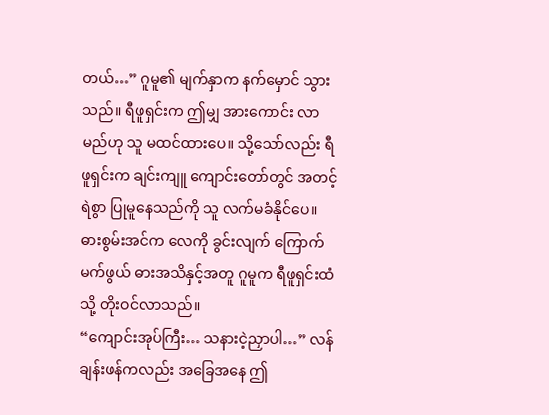တယ်…” ဂူမူ၏ မျက်နှာက နက်မှောင် သွားသည်။ ရီဖူရှင်းက ဤမျှ အားကောင်း လာမည်ဟု သူ မထင်ထားပေ။ သို့သော်လည်း ရီဖူရှင်းက ချင်းကျူ ကျောင်းတော်တွင် အတင့်ရဲစွာ ပြုမူနေသည်ကို သူ လက်မခံနိုင်ပေ။
ဓားစွမ်းအင်က လေကို ခွင်းလျက် ကြောက်မက်ဖွယ် ဓားအသိနှင့်အတူ ဂူမူက ရီဖူရှင်းထံသို့ တိုးဝင်လာသည်။
“ကျောင်းအုပ်ကြီး… သနားငဲ့ညှာပါ…” လန်ချန်းဖန်ကလည်း အခြေအနေ ဤ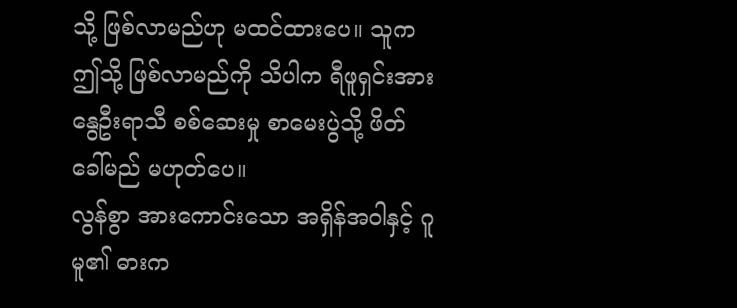သို့ ဖြစ်လာမည်ဟု မထင်ထားပေ။ သူက ဤသို့ ဖြစ်လာမည်ကို သိပါက ရီဖူရှင်းအား နွေဦးရာသီ စစ်ဆေးမှု စာမေးပွဲသို့ ဖိတ်ခေါ်မည် မဟုတ်ပေ။
လွန်စွာ အားကောင်းသော အရှိန်အဝါနှင့် ဂူမူ၏ ဓားက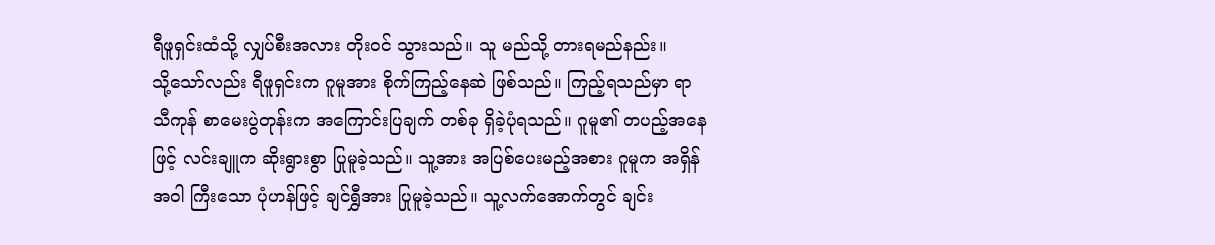ရီဖူရှင်းထံသို့ လျှပ်စီးအလား တိုးဝင် သွားသည်။ သူ မည်သို့ တားရမည်နည်း။
သို့သော်လည်း ရီဖူရှင်းက ဂူမူအား စိုက်ကြည့်နေဆဲ ဖြစ်သည်။ ကြည့်ရသည်မှာ ရာသီကုန် စာမေးပွဲတုန်းက အကြောင်းပြချက် တစ်ခု ရှိခဲ့ပုံရသည်။ ဂူမူ၏ တပည့်အနေဖြင့် လင်းချူက ဆိုးရွားစွာ ပြုမူခဲ့သည်။ သူ့အား အပြစ်ပေးမည့်အစား ဂူမူက အရှိန်အဝါ ကြီးသော ပုံဟန်ဖြင့် ချင်ရွှီအား ပြုမူခဲ့သည်။ သူ့လက်အောက်တွင် ချင်း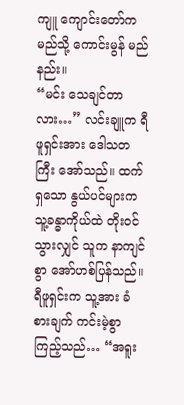ကျူ ကျောင်းတော်က မည်သို့ ကောင်းမွန် မည်နည်း။
“မင်း သေချင်တာလား…” လင်းချူက ရီဖူရှင်းအား ဒေါသတကြီး အော်သည်။ ထက်ရှသော နွယ်ပင်များက သူ့ခန္ဓာကိုယ်ထဲ တိုးဝင်သွားလျှင် သူက နာကျင်စွာ အော်ဟစ်ပြန်သည်။ ရီဖူရှင်းက သူ့အား ခံစားချက် ကင်းမဲ့စွာ ကြည့်သည်… “အရူး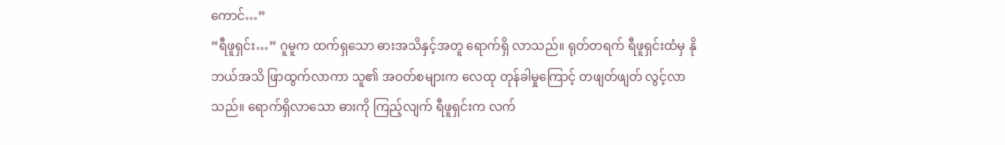ကောင်…”
“ရီဖူရှင်း…” ဂူမူက ထက်ရှသော ဓားအသိနှင့်အတူ ရောက်ရှိ လာသည်။ ရုတ်တရက် ရီဖူရှင်းထံမှ နိုဘယ်အသိ ဖြာထွက်လာကာ သူ၏ အဝတ်စများက လေထု တုန်ခါမှုကြောင့် တဖျတ်ဖျတ် လွင့်လာသည်။ ရောက်ရှိလာသော ဓားကို ကြည့်လျက် ရီဖူရှင်းက လက်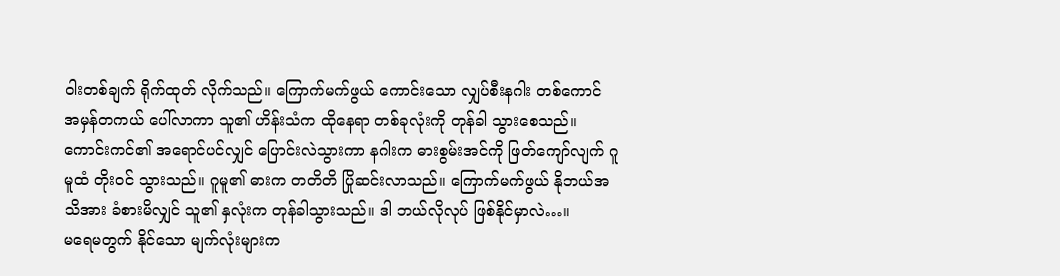ဝါးတစ်ချက် ရိုက်ထုတ် လိုက်သည်။ ကြောက်မက်ဖွယ် ကောင်းသော လျှပ်စီးနဂါး တစ်ကောင် အမှန်တကယ် ပေါ်လာကာ သူ၏ ဟိန်းသံက ထိုနေရာ တစ်ခုလုံးကို တုန်ခါ သွားစေသည်။ ကောင်းကင်၏ အရောင်ပင်လျှင် ပြောင်းလဲသွားကာ နဂါးက ဓားစွမ်းအင်ကို ဖြတ်ကျော်လျက် ဂူမူထံ တိုးဝင် သွားသည်။ ဂူမူ၏ ဓားက တတိတိ ပြိုဆင်းလာသည်။ ကြောက်မက်ဖွယ် နိုဘယ်အသိအား ခံစားမိလျှင် သူ၏ နှလုံးက တုန်ခါသွားသည်။ ဒါ ဘယ်လိုလုပ် ဖြစ်နိုင်မှာလဲ…။
မရေမတွက် နိုင်သော မျက်လုံးများက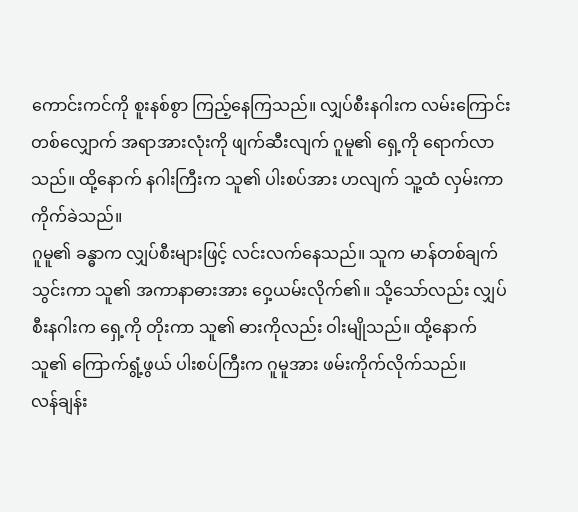ကောင်းကင်ကို စူးနစ်စွာ ကြည့်နေကြသည်။ လျှပ်စီးနဂါးက လမ်းကြောင်း တစ်လျှောက် အရာအားလုံးကို ဖျက်ဆီးလျက် ဂူမူ၏ ရှေ့ကို ရောက်လာသည်။ ထို့နောက် နဂါးကြီးက သူ၏ ပါးစပ်အား ဟလျက် သူ့ထံ လှမ်းကာ ကိုက်ခဲသည်။
ဂူမူ၏ ခန္ဓာက လျှပ်စီးများဖြင့် လင်းလက်နေသည်။ သူက မာန်တစ်ချက် သွင်းကာ သူ၏ အကာနာဓားအား ဝှေ့ယမ်းလိုက်၏။ သို့သော်လည်း လျှပ်စီးနဂါးက ရှေ့ကို တိုးကာ သူ၏ ဓားကိုလည်း ဝါးမျိုသည်။ ထို့နောက် သူ၏ ကြောက်ရွံ့ဖွယ် ပါးစပ်ကြီးက ဂူမူအား ဖမ်းကိုက်လိုက်သည်။
လန်ချန်း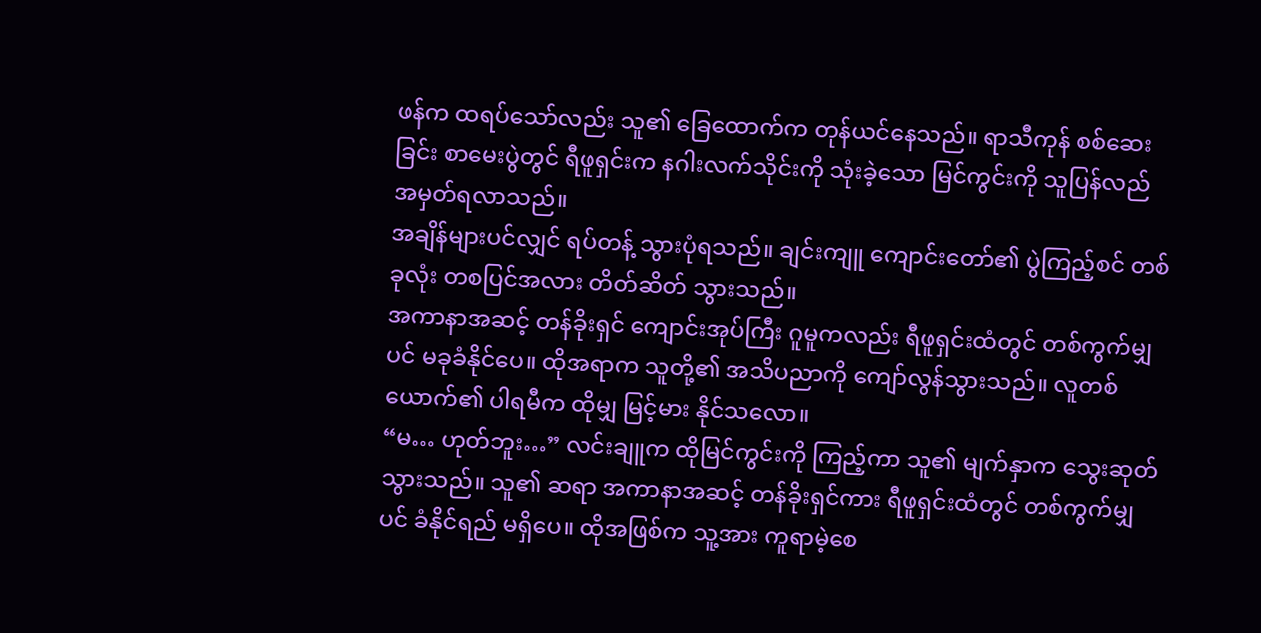ဖန်က ထရပ်သော်လည်း သူ၏ ခြေထောက်က တုန်ယင်နေသည်။ ရာသီကုန် စစ်ဆေးခြင်း စာမေးပွဲတွင် ရီဖူရှင်းက နဂါးလက်သိုင်းကို သုံးခဲ့သော မြင်ကွင်းကို သူပြန်လည် အမှတ်ရလာသည်။
အချိန်များပင်လျှင် ရပ်တန့် သွားပုံရသည်။ ချင်းကျူ ကျောင်းတော်၏ ပွဲကြည့်စင် တစ်ခုလုံး တစပြင်အလား တိတ်ဆိတ် သွားသည်။
အကာနာအဆင့် တန်ခိုးရှင် ကျောင်းအုပ်ကြီး ဂူမူကလည်း ရီဖူရှင်းထံတွင် တစ်ကွက်မျှပင် မခုခံနိုင်ပေ။ ထိုအရာက သူတို့၏ အသိပညာကို ကျော်လွန်သွားသည်။ လူတစ်ယောက်၏ ပါရမီက ထိုမျှ မြင့်မား နိုင်သလော။
“မ… ဟုတ်ဘူး…” လင်းချူက ထိုမြင်ကွင်းကို ကြည့်ကာ သူ၏ မျက်နှာက သွေးဆုတ် သွားသည်။ သူ၏ ဆရာ အကာနာအဆင့် တန်ခိုးရှင်ကား ရီဖူရှင်းထံတွင် တစ်ကွက်မျှပင် ခံနိုင်ရည် မရှိပေ။ ထိုအဖြစ်က သူ့အား ကူရာမဲ့စေ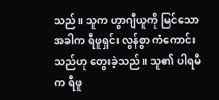သည်။ သူက ဟွာဂျီယူကို မြင်သော အခါက ရီဖူရှင်း လွန်စွာ ကံကောင်းသည်ဟု တွေးခဲ့သည်။ သူ၏ ပါရမီက ရီဖူ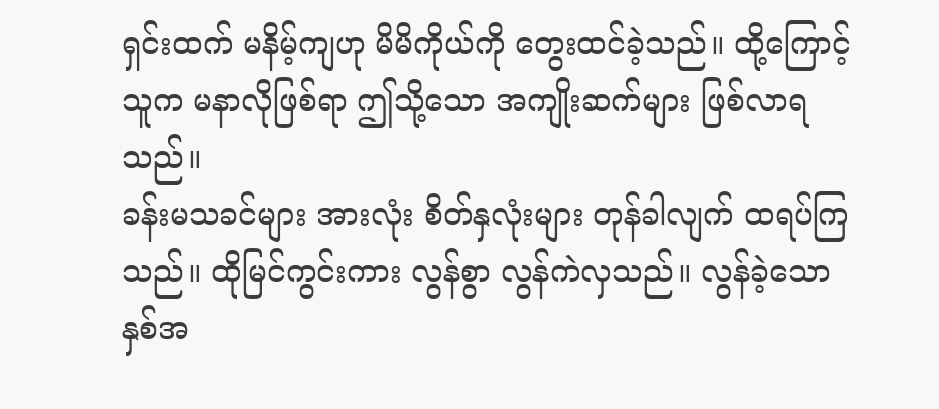ရှင်းထက် မနိမ့်ကျဟု မိမိကိုယ်ကို တွေးထင်ခဲ့သည်။ ထို့ကြောင့် သူက မနာလိုဖြစ်ရာ ဤသို့သော အကျိုးဆက်များ ဖြစ်လာရသည်။
ခန်းမသခင်များ အားလုံး စိတ်နှလုံးများ တုန်ခါလျက် ထရပ်ကြသည်။ ထိုမြင်ကွင်းကား လွန်စွာ လွန်ကဲလှသည်။ လွန်ခဲ့သော နှစ်အ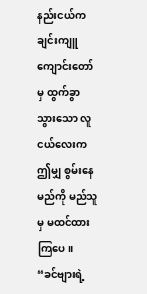နည်းငယ်က ချင်းကျူ ကျောင်းတော်မှ ထွက်ခွာ သွားသော လူငယ်လေးက ဤမျှ စွမ်းနေမည်ကို မည်သူမှ မထင်ထားကြပေ။
“ခင်ဗျားရဲ့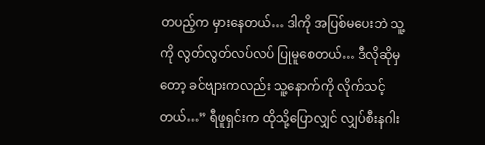တပည့်က မှားနေတယ်… ဒါကို အပြစ်မပေးဘဲ သူ့ကို လွတ်လွတ်လပ်လပ် ပြုမူစေတယ်… ဒီလိုဆိုမှတော့ ခင်ဗျားကလည်း သူ့နောက်ကို လိုက်သင့်တယ်…” ရီဖူရှင်းက ထိုသို့ပြောလျှင် လျှပ်စီးနဂါး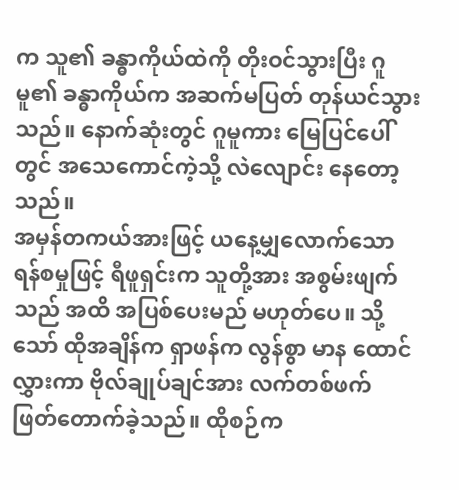က သူ၏ ခန္ဓာကိုယ်ထဲကို တိုးဝင်သွားပြီး ဂူမူ၏ ခန္ဓာကိုယ်က အဆက်မပြတ် တုန်ယင်သွားသည်။ နောက်ဆုံးတွင် ဂူမူကား မြေပြင်ပေါ်တွင် အသေကောင်ကဲ့သို့ လဲလျောင်း နေတော့သည်။
အမှန်တကယ်အားဖြင့် ယနေ့မျှလောက်သော ရန်စမှုဖြင့် ရီဖူရှင်းက သူတို့အား အစွမ်းဖျက်သည် အထိ အပြစ်ပေးမည် မဟုတ်ပေ။ သို့သော် ထိုအချိန်က ရှာဖန်က လွန်စွာ မာန ထောင်လွှားကာ ဗိုလ်ချုပ်ချင်အား လက်တစ်ဖက် ဖြတ်တောက်ခဲ့သည်။ ထိုစဉ်က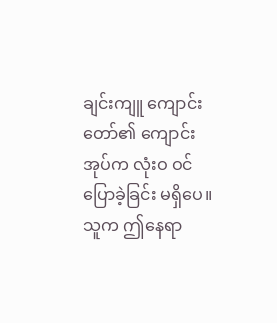ချင်းကျူ ကျောင်းတော်၏ ကျောင်းအုပ်က လုံးဝ ဝင်ပြောခဲ့ခြင်း မရှိပေ။ သူက ဤနေရာ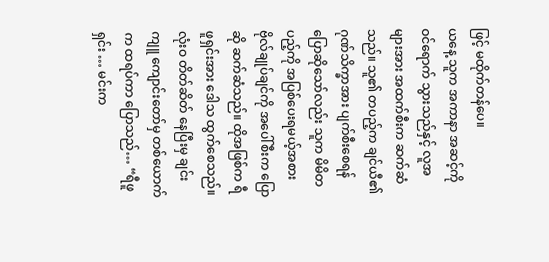ဖြင့် မထိုက်တန်ပေ။
ယနေ့ သူက အကာနာ အဆင့်ကို ဝင်ရောက် သွားသည်နှင့် လူအများအား အထက်စီးက ဆက်ဆံသည်။ သူ၏ တပည့်က ချင်ယီ၏ ဂုဏ်သိက္ခာအား ပျက်စီးစေရန် ပြောဆိုသော်လည်း သူက မိမိတပည့်ကို အပြစ်ပေးရမယ့်အစား ဗိုလ်ချုပ်ချင်ကို အပေါ်စီးက ပြောဆို ဆက်ဆံသည်။ ထိုအဖြစ်က ရီဖူရှင်းအား ဒေါသ ထွက်စေသည်။
လုံးဝ တိတ်ဆိတ် နေပြီးမှ ချင်းကျူ ကျောင်းတော်မှ တစ်ယောက်က ထရပ်ကာ ပြောသည်… “ရီဖူရှင်း … မင်းက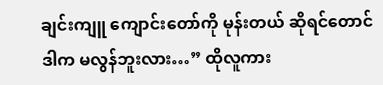ချင်းကျူ ကျောင်းတော်ကို မုန်းတယ် ဆိုရင်တောင် ဒါက မလွန်ဘူးလား…” ထိုလူကား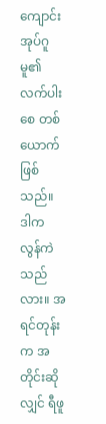ကျောင်းအုပ်ဂူမူ၏ လက်ပါးစေ တစ်ယောက် ဖြစ်သည်။
ဒါက လွန်ကဲသည်လား။ အရင်တုန်းက အတိုင်းဆိုလျှင် ရီဖူ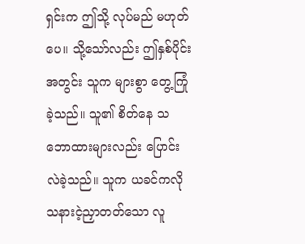ရှင်းက ဤသို့ လုပ်မည် မဟုတ်ပေ။ သို့သော်လည်း ဤနှစ်ပိုင်းအတွင်း သူက များစွာ တွေ့ကြုံခဲ့သည်။ သူ၏ စိတ်နေ သဘောထားများလည်း ပြောင်းလဲခဲ့သည်။ သူက ယခင်ကလို သနားငဲ့ညှာတတ်သော လူ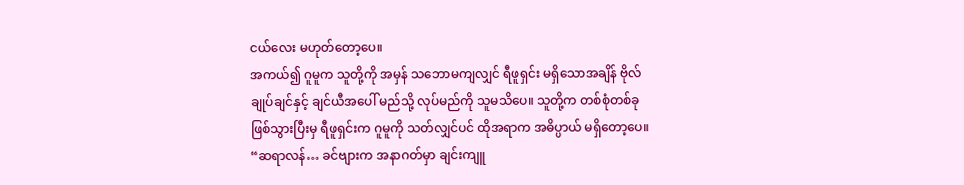ငယ်လေး မဟုတ်တော့ပေ။
အကယ်၍ ဂူမူက သူတို့ကို အမှန် သဘောမကျလျှင် ရီဖူရှင်း မရှိသောအချိန် ဗိုလ်ချုပ်ချင်နှင့် ချင်ယီအပေါ် မည်သို့ လုပ်မည်ကို သူမသိပေ။ သူတို့က တစ်စုံတစ်ခု ဖြစ်သွားပြီးမှ ရီဖူရှင်းက ဂူမူကို သတ်လျှင်ပင် ထိုအရာက အဓိပ္ပာယ် မရှိတော့ပေ။
“ဆရာလန်… ခင်ဗျားက အနာဂတ်မှာ ချင်းကျူ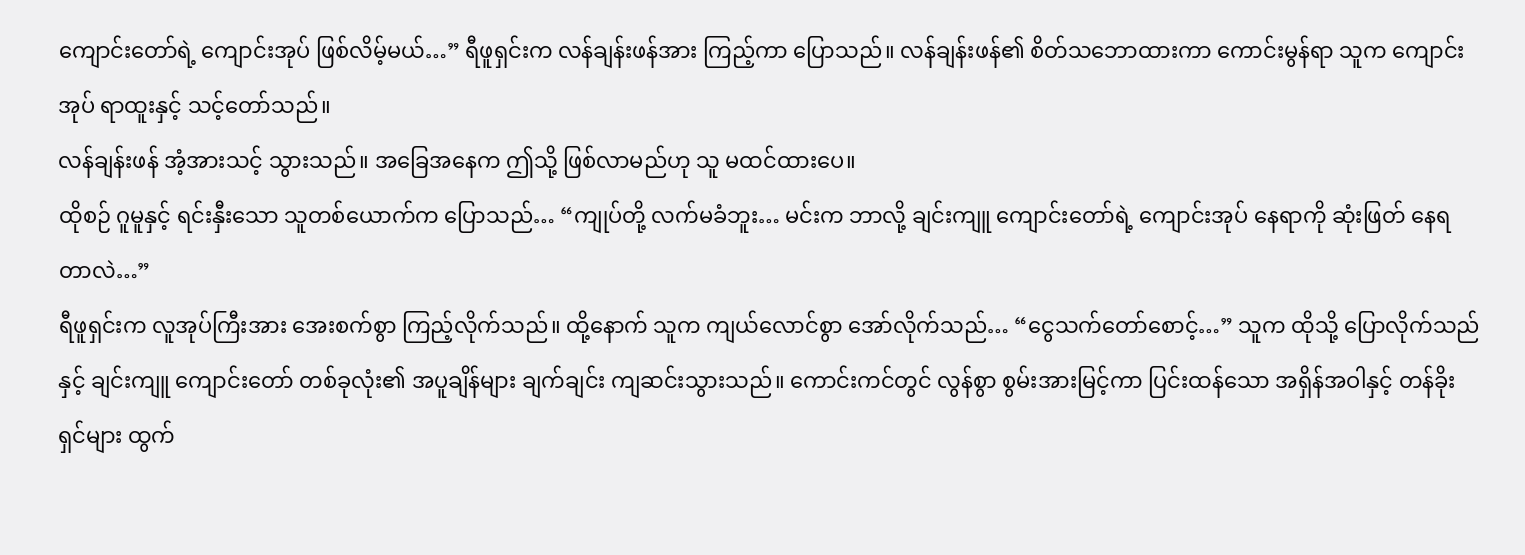ကျောင်းတော်ရဲ့ ကျောင်းအုပ် ဖြစ်လိမ့်မယ်…” ရီဖူရှင်းက လန်ချန်းဖန်အား ကြည့်ကာ ပြောသည်။ လန်ချန်းဖန်၏ စိတ်သဘောထားကာ ကောင်းမွန်ရာ သူက ကျောင်းအုပ် ရာထူးနှင့် သင့်တော်သည်။
လန်ချန်းဖန် အံ့အားသင့် သွားသည်။ အခြေအနေက ဤသို့ ဖြစ်လာမည်ဟု သူ မထင်ထားပေ။
ထိုစဉ် ဂူမူနှင့် ရင်းနှီးသော သူတစ်ယောက်က ပြောသည်… “ကျုပ်တို့ လက်မခံဘူး… မင်းက ဘာလို့ ချင်းကျူ ကျောင်းတော်ရဲ့ ကျောင်းအုပ် နေရာကို ဆုံးဖြတ် နေရတာလဲ…”
ရီဖူရှင်းက လူအုပ်ကြီးအား အေးစက်စွာ ကြည့်လိုက်သည်။ ထို့နောက် သူက ကျယ်လောင်စွာ အော်လိုက်သည်… “ငွေသက်တော်စောင့်…” သူက ထိုသို့ ပြောလိုက်သည်နှင့် ချင်းကျူ ကျောင်းတော် တစ်ခုလုံး၏ အပူချိန်များ ချက်ချင်း ကျဆင်းသွားသည်။ ကောင်းကင်တွင် လွန်စွာ စွမ်းအားမြင့်ကာ ပြင်းထန်သော အရှိန်အဝါနှင့် တန်ခိုးရှင်များ ထွက်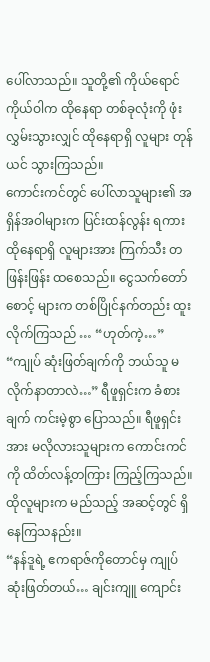ပေါ်လာသည်။ သူတို့၏ ကိုယ်ရောင် ကိုယ်ဝါက ထိုနေရာ တစ်ခုလုံးကို ဖုံးလွှမ်းသွားလျှင် ထိုနေရာရှိ လူများ တုန်ယင် သွားကြသည်။
ကောင်းကင်တွင် ပေါ်လာသူများ၏ အရှိန်အဝါများက ပြင်းထန်လွန်း ရကား ထိုနေရာရှိ လူများအား ကြက်သီး တဖြန်းဖြန်း ထစေသည်။ ငွေသက်တော်စောင့် များက တစ်ပြိုင်နက်တည်း ထူးလိုက်ကြသည် … “ဟုတ်ကဲ့…”
“ကျုပ် ဆုံးဖြတ်ချက်ကို ဘယ်သူ မလိုက်နာတာလဲ…” ရီဖူရှင်းက ခံစားချက် ကင်းမဲ့စွာ ပြောသည်။ ရီဖူရှင်းအား မလိုလားသူများက ကောင်းကင်ကို ထိတ်လန့်တကြား ကြည့်ကြသည်။ ထိုလူများက မည်သည့် အဆင့်တွင် ရှိနေကြသနည်း။
“နန်ဒူရဲ့ ဧကရာဇ်ကိုတောင်မှ ကျုပ် ဆုံးဖြတ်တယ်… ချင်းကျူ ကျောင်း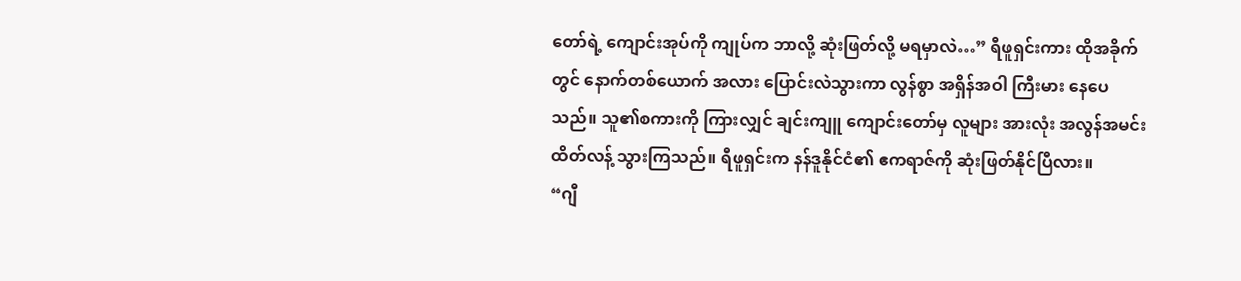တော်ရဲ့ ကျောင်းအုပ်ကို ကျုပ်က ဘာလို့ ဆုံးဖြတ်လို့ မရမှာလဲ…” ရီဖူရှင်းကား ထိုအခိုက်တွင် နောက်တစ်ယောက် အလား ပြောင်းလဲသွားကာ လွန်စွာ အရှိန်အဝါ ကြီးမား နေပေသည်။ သူ၏စကားကို ကြားလျှင် ချင်းကျူ ကျောင်းတော်မှ လူများ အားလုံး အလွန်အမင်း ထိတ်လန့် သွားကြသည်။ ရီဖူရှင်းက နန်ဒူနိုင်ငံ၏ ဧကရာဇ်ကို ဆုံးဖြတ်နိုင်ပြီလား။
“ဂျီ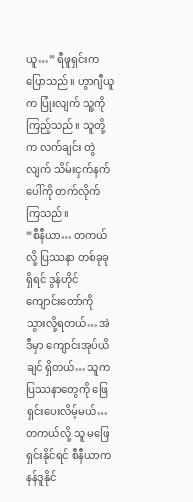ယူ…” ရီဖူရှင်းက ပြောသည်။ ဟွာဂျီယူက ပြုံးလျက် သူ့ကို ကြည့်သည်။ သူတို့က လက်ချင်း တွဲလျက် သိမ်းငှက်နက်ပေါ်ကို တက်လိုက် ကြသည်။
“စီနီယာ… တကယ်လို့ ပြဿနာ တစ်ခုခုရှိရင် ဒွန်ဟိုင် ကျောင်းတော်ကို သွားလို့ရတယ်… အဲဒီမှာ ကျောင်းအုပ်ယိချင် ရှိတယ်… သူက ပြဿနာတွေကို ဖြေရှင်းပေးလိမ့်မယ်… တကယ်လို့ သူ မဖြေရှင်းနိုင်ရင် စီနီယာက နန်ဒူနိုင်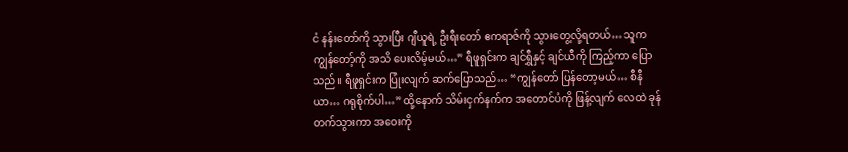ငံ နန်းတော်ကို သွားပြီး ဂျီယူရဲ့ ဦးရီးတော် ဧကရာဇ်ကို သွားတွေ့လို့ရတယ်… သူက ကျွန်တော့်ကို အသိ ပေးလိမ့်မယ်…” ရီဖူရှင်းက ချင်ရွှီနှင့် ချင်ယီကို ကြည့်ကာ ပြောသည်။ ရီဖူရှင်းက ပြုံးလျက် ဆက်ပြောသည်… “ကျွန်တော် ပြန်တော့မယ်… စီနီယာ… ဂရုစိုက်ပါ…” ထို့နောက် သိမ်းငှက်နက်က အတောင်ပံကို ဖြန့်လျက် လေထဲ ခုန်တက်သွားကာ အဝေးကို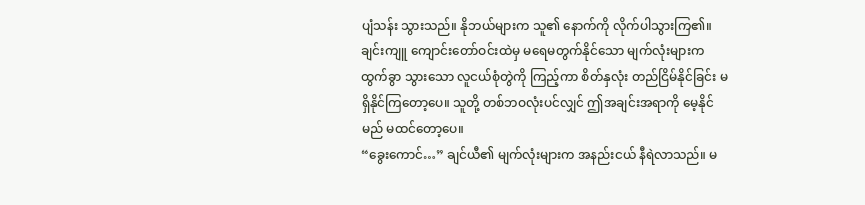ပျံသန်း သွားသည်။ နိုဘယ်များက သူ၏ နောက်ကို လိုက်ပါသွားကြ၏။
ချင်းကျူ ကျောင်းတော်ဝင်းထဲမှ မရေမတွက်နိုင်သော မျက်လုံးများက ထွက်ခွာ သွားသော လူငယ်စုံတွဲကို ကြည့်ကာ စိတ်နှလုံး တည်ငြိမ်နိုင်ခြင်း မရှိနိုင်ကြတော့ပေ။ သူတို့ တစ်ဘဝလုံးပင်လျှင် ဤအချင်းအရာကို မေ့နိုင်မည် မထင်တော့ပေ။
“ခွေးကောင်…” ချင်ယီ၏ မျက်လုံးများက အနည်းငယ် နီရဲလာသည်။ မ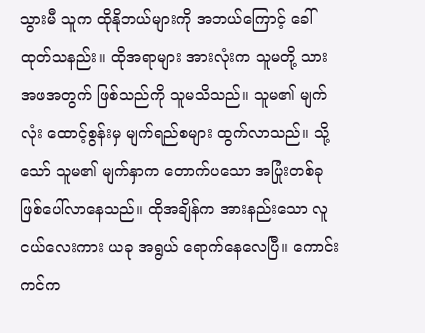သွားမီ သူက ထိုနိုဘယ်များကို အဘယ်ကြောင့် ခေါ်ထုတ်သနည်း။ ထိုအရာများ အားလုံးက သူမတို့ သားအဖအတွက် ဖြစ်သည်ကို သူမသိသည်။ သူမ၏ မျက်လုံး ထောင့်စွန်းမှ မျက်ရည်စများ ထွက်လာသည်။ သို့သော် သူမ၏ မျက်နှာက တောက်ပသော အပြုံးတစ်ခု ဖြစ်ပေါ်လာနေသည်။ ထိုအချိန်က အားနည်းသော လူငယ်လေးကား ယခု အရွယ် ရောက်နေလေပြီ။ ကောင်းကင်က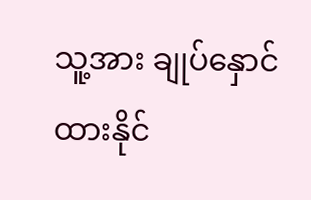သူ့အား ချုပ်နှောင် ထားနိုင်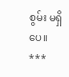စွမ်း မရှိပေ။
***